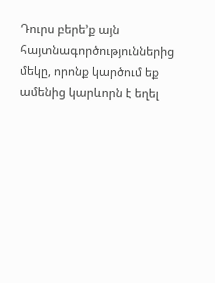Դուրս բերե’ք այն հայտնագործություններից մեկը, որոնք կարծում եք ամենից կարևորն է եղել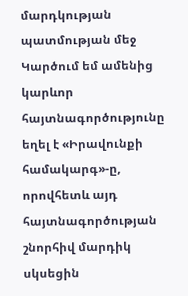մարդկության պատմության մեջ Կարծում եմ ամենից կարևոր հայտնագործությունը եղել է «Իրավունքի համակարգ»-ը, որովհետև այդ հայտնագործության շնորհիվ մարդիկ սկսեցին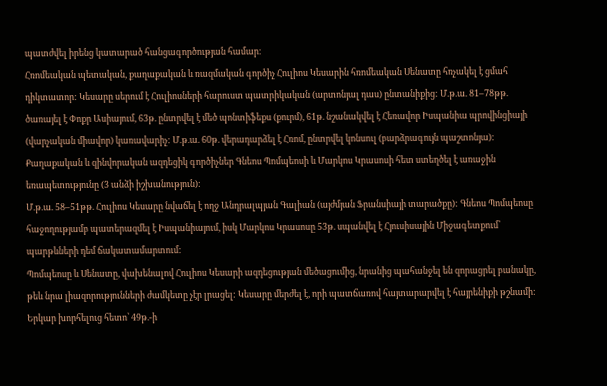պատժվել իրենց կատարած հանցագործության համար։
Հռոմեական պետական, քաղաքական և ռազմական գործիչ Հուլիոս Կեսարին հռոմեական Սենատը հռչակել է ցմահ դիկտատոր: Կեսարը սերում է Հուլիոսների հարուստ պատրիկական (արտոնյալ դաս) ընտանիքից: Մ.թ.ա. 81–78թթ. ծառայել է Փոքր Ասիայում, 63թ. ընտրվել է մեծ պոնտիֆեքս (քուրմ), 61թ. նշանակվել է Հեռավոր Իսպանիա պրովինցիայի (վարչական միավոր) կառավարիչ: Մ.թ.ա. 60թ. վերադարձել է Հռոմ, ընտրվել կոնսուլ (բարձրագույն պաշտոնյա): Քաղաքական և զինվորական ազդեցիկ գործիչներ Գնեոս Պոմպեոսի և Մարկոս Կրասոսի հետ ստեղծել է առաջին եռապետությունը (3 անձի իշխանություն):
Մ.թ.ա. 58–51թթ. Հուլիոս Կեսարը նվաճել է ողջ Անդրալպյան Գալիան (այժմյան Ֆրանսիայի տարածքը): Գնեոս Պոմպեոսը հաջողությամբ պատերազմել է Իսպանիայում, իսկ Մարկոս Կրասոսը 53թ. սպանվել է Հյուսիսային Միջագետքում՝ պարթևների դեմ ճակատամարտում:
Պոմպեոսը և Սենատը, վախենալով Հուլիոս Կեսարի ազդեցության մեծացումից, նրանից պահանջել են զորացրել բանակը, թեև նրա լիազորությունների ժամկետը չէր լրացել: Կեսարը մերժել է, որի պատճառով հայտարարվել է հայրենիքի թշնամի: Երկար խորհելուց հետո՝ 49թ.-ի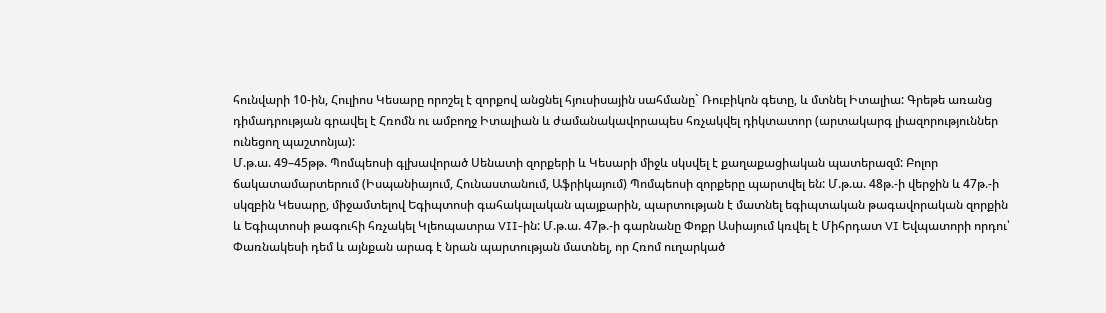հունվարի 10-ին, Հուլիոս Կեսարը որոշել է զորքով անցնել հյուսիսային սահմանը` Ռուբիկոն գետը, և մտնել Իտալիա: Գրեթե առանց դիմադրության գրավել է Հռոմն ու ամբողջ Իտալիան և ժամանակավորապես հռչակվել դիկտատոր (արտակարգ լիազորություններ ունեցող պաշտոնյա):
Մ.թ.ա. 49–45թթ. Պոմպեոսի գլխավորած Սենատի զորքերի և Կեսարի միջև սկսվել է քաղաքացիական պատերազմ: Բոլոր ճակատամարտերում (Իսպանիայում, Հունաստանում, Աֆրիկայում) Պոմպեոսի զորքերը պարտվել են: Մ.թ.ա. 48թ.-ի վերջին և 47թ.-ի սկզբին Կեսարը, միջամտելով Եգիպտոսի գահակալական պայքարին, պարտության է մատնել եգիպտական թագավորական զորքին և Եգիպտոսի թագուհի հռչակել Կլեոպատրա VII-ին: Մ.թ.ա. 47թ.-ի գարնանը Փոքր Ասիայում կռվել է Միհրդատ VI Եվպատորի որդու՝ Փառնակեսի դեմ և այնքան արագ է նրան պարտության մատնել, որ Հռոմ ուղարկած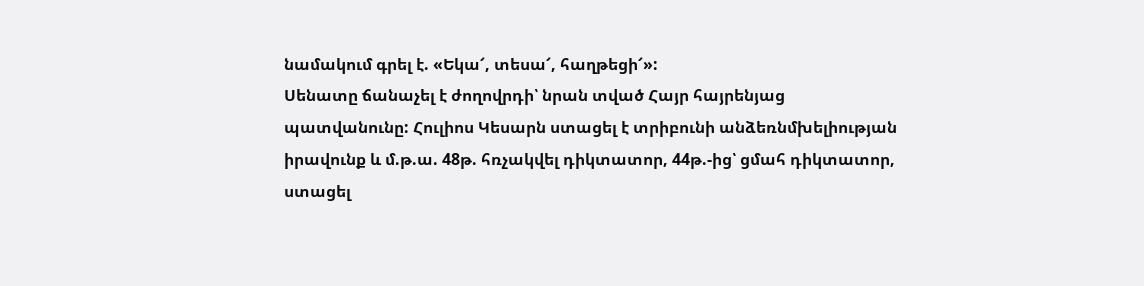նամակում գրել է. «Եկա՜, տեսա՜, հաղթեցի՜»:
Սենատը ճանաչել է ժողովրդի՝ նրան տված Հայր հայրենյաց պատվանունը: Հուլիոս Կեսարն ստացել է տրիբունի անձեռնմխելիության իրավունք և մ.թ.ա. 48թ. հռչակվել դիկտատոր, 44թ.-ից՝ ցմահ դիկտատոր, ստացել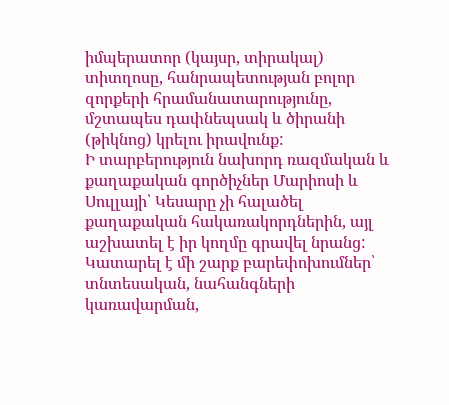իմպերատոր (կայսր, տիրակալ) տիտղոսը, հանրապետության բոլոր զորքերի հրամանատարությունը, մշտապես դափնեպսակ և ծիրանի (թիկնոց) կրելու իրավունք:
Ի տարբերություն նախորդ ռազմական և քաղաքական գործիչներ Մարիոսի և Սուլլայի՝ Կեսարը չի հալածել քաղաքական հակառակորդներին, այլ աշխատել է իր կողմը գրավել նրանց: Կատարել է մի շարք բարեփոխումներ՝ տնտեսական, նահանգների կառավարման,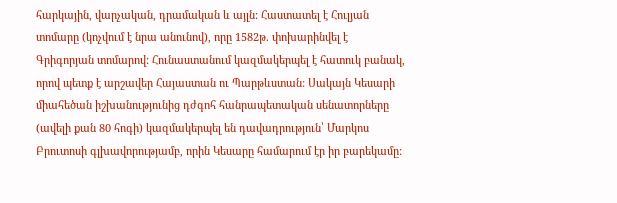հարկային, վարչական, դրամական և այլն: Հաստատել է Հուլյան տոմարը (կոչվում է նրա անունով), որը 1582թ. փոխարինվել է Գրիգորյան տոմարով: Հունաստանում կազմակերպել է հատուկ բանակ, որով պետք է արշավեր Հայաստան ու Պարթևստան: Սակայն Կեսարի միահեծան իշխանությունից դժգոհ հանրապետական սենատորները (ավելի քան 80 հոգի) կազմակերպել են դավադրություն՝ Մարկոս Բրուտոսի գլխավորությամբ, որին Կեսարը համարում էր իր բարեկամը: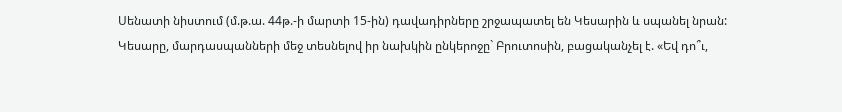Սենատի նիստում (մ.թ.ա. 44թ.-ի մարտի 15-ին) դավադիրները շրջապատել են Կեսարին և սպանել նրան: Կեսարը, մարդասպանների մեջ տեսնելով իր նախկին ընկերոջը` Բրուտոսին, բացականչել է. «Եվ դո՞ւ,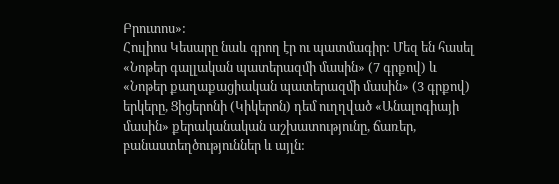Բրուտոս»:
Հուլիոս Կեսարը նաև գրող էր ու պատմագիր: Մեզ են հասել «Նոթեր գալլական պատերազմի մասին» (7 գրքով) և «Նոթեր քաղաքացիական պատերազմի մասին» (3 գրքով) երկերը, Ցիցերոնի (Կիկերոն) դեմ ուղղված «Անալոգիայի մասին» քերականական աշխատությունը, ճառեր, բանաստեղծություններ և այլն: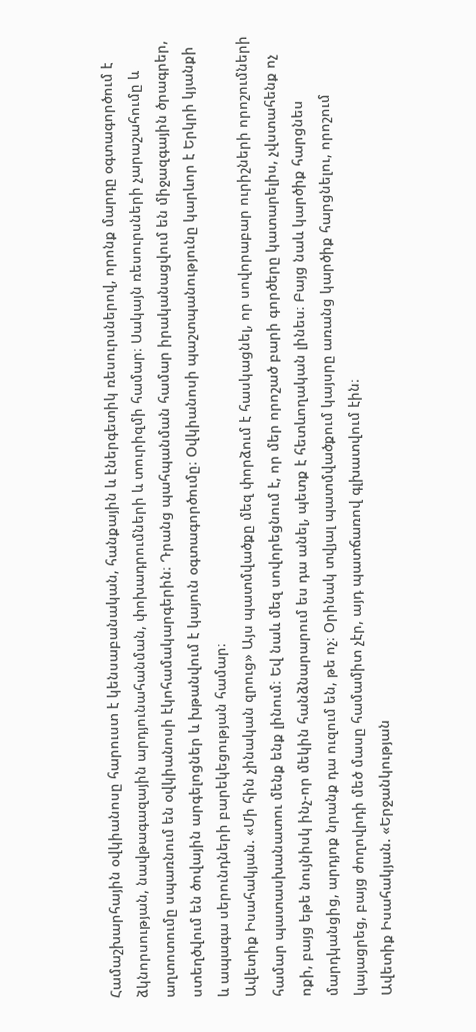Համաշխարհային օվկիանոսը հարուստ է կենսաբանական, հանքային և էներգետիկ ռեսուրսներով, որոնք մարդը օգտագործում է ձկնորսության, նավթագազային արդյունահանման, փոխադրումների և տուրիզմի համար։ Սակայն ռեսուրսների չարաշահումը և աղտոտումը սպառնում են օվկիանոսի էկոհամակարգերին։ Դրանց պահպանման համար իրականացվում են միջազգային ծրագրեր, ստեղծվում են ծովային արգելոցներ և խթանվում է կայուն օգտագործումը։ Օվկիանոսի պաշտպանությունը կարևոր է Երկրի կյանքի և ապագա սերունդների բարեկեցության համար։
Ավետիք Իսահակյան. «Մի հին չինական զրուց» Այս պատմվածքը մեզ փորձում է հասկացնել, որ սովորաբար ուրիշների որոշումների համար պատասխանատու մենք ենք լինում։ Եվ նաև մեզ սովորեցնում է, որ մեր որոշած բարի գործերը կատարելիս, չվստահենք ոչ ոքի, բայց եթե նույնիսկ ինչ-որ մեկին հանձնարարում ես դա անել, պետք է հետևողական լինես։ Բայց նաև կարծիք հարցնես մարդկանցից, արդյոք նրանք դա ուզում են, թե ոչ։ Օրինակ տվյալ պատմվածքում կայսրը առանց կարծիք հարցնելու, որոշում կայացրեց, բայց ժողովրդի մեծ մասը համամիտ չէր, այդ պատճառով գլխատվում էին։
Ավետիք Իսահակյան. «Երջանկության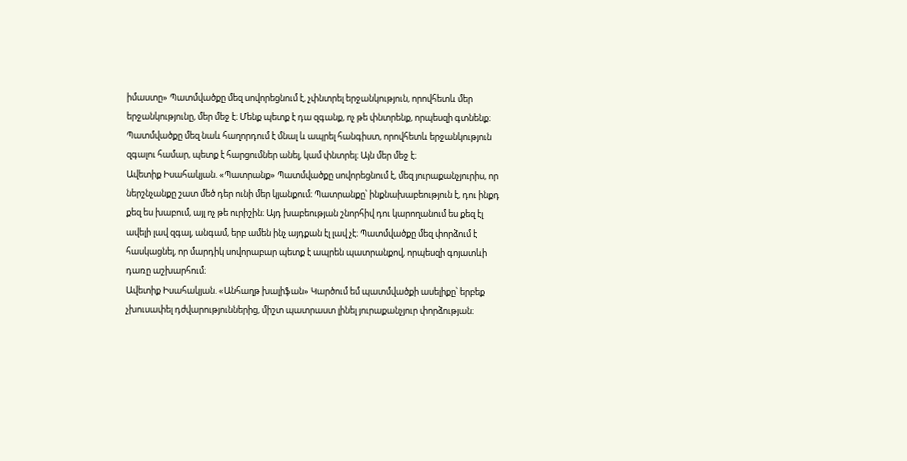իմաստը» Պատմվածքը մեզ սովորեցնում է, չփնտրել երջանկություն, որովհետև մեր երջանկությունը, մեր մեջ է։ Մենք պետք է դա զգանք, ոչ թե փնտրենք, որպեսզի գտնենք։ Պատմվածքը մեզ նաև հաղորդում է մնալ և ապրել հանգիստ, որովհետև երջանկություն զգալու համար, պետք է հարցումներ անել, կամ փնտրել։ Այն մեր մեջ է։
Ավետիք Իսահակյան. «Պատրանք» Պատմվածքը սովորեցնում է, մեզ յուրաքանչյուրիս, որ ներշնչանքը շատ մեծ դեր ունի մեր կյանքում։ Պատրանքը՝ ինքնախաբեություն է, դու ինքդ քեզ ես խաբում, այլ ոչ թե ուրիշին։ Այդ խաբեության շնորհիվ դու կարողանում ես քեզ էլ ավելի լավ զգալ, անգամ, երբ ամեն ինչ այդքան էլ լավ չէ։ Պատմվածքը մեզ փորձում է հասկացնել, որ մարդիկ սովորաբար պետք է ապրեն պատրանքով, որպեսզի գոյատևի դառը աշխարհում։
Ավետիք Իսահակյան. «Անհաղթ խալիֆան» Կարծում եմ պատմվածքի ասելիքը՝ երբեք չխուսափել դժվարություններից, միշտ պատրաստ լինել յուրաքանչյուր փորձության։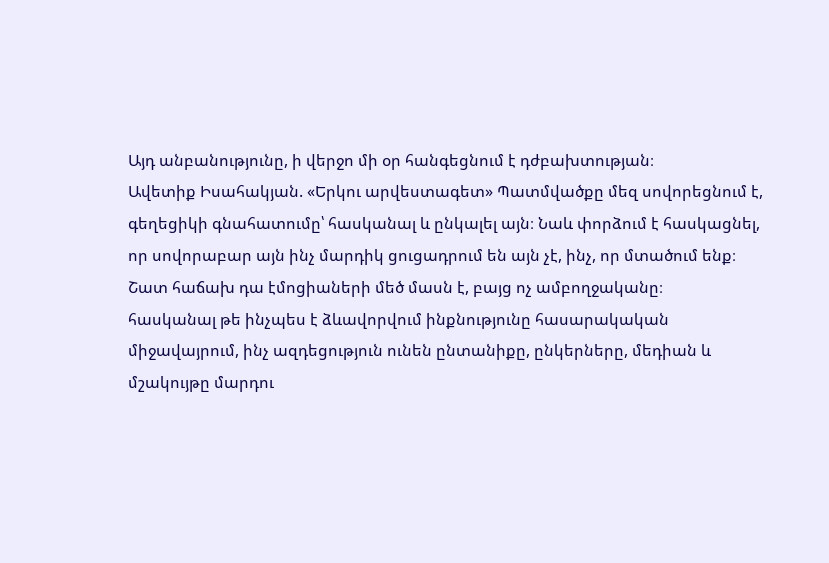Այդ անբանությունը, ի վերջո մի օր հանգեցնում է դժբախտության։
Ավետիք Իսահակյան. «Երկու արվեստագետ» Պատմվածքը մեզ սովորեցնում է, գեղեցիկի գնահատումը՝ հասկանալ և ընկալել այն։ Նաև փորձում է հասկացնել, որ սովորաբար այն ինչ մարդիկ ցուցադրում են այն չէ, ինչ, որ մտածում ենք։ Շատ հաճախ դա էմոցիաների մեծ մասն է, բայց ոչ ամբողջականը։
հասկանալ թե ինչպես է ձևավորվում ինքնությունը հասարակական միջավայրում, ինչ ազդեցություն ունեն ընտանիքը, ընկերները, մեդիան և մշակույթը մարդու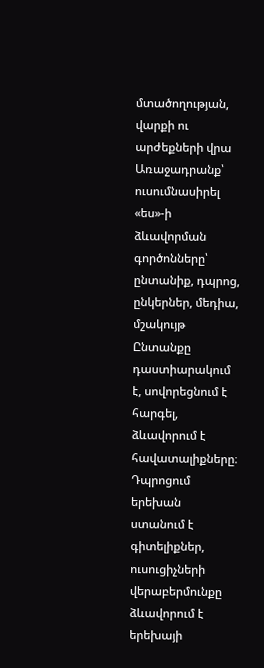մտածողության, վարքի ու արժեքների վրա
Առաջադրանք՝
ուսումնասիրել «ես»-ի ձևավորման գործոնները՝ ընտանիք, դպրոց, ընկերներ, մեդիա, մշակույթ Ընտանքը դաստիարակում է, սովորեցնում է հարգել, ձևավորում է հավատալիքները։ Դպրոցում երեխան ստանում է գիտելիքներ, ուսուցիչների վերաբերմունքը ձևավորում է երեխայի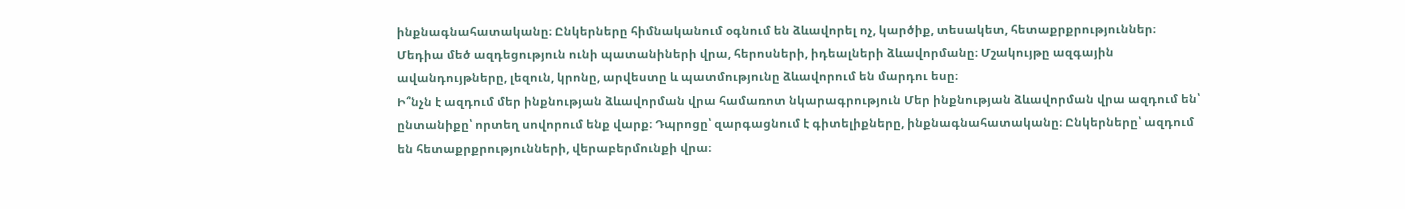ինքնագնահատականը։ Ընկերները հիմնականում օգնում են ձևավորել ոչ, կարծիք, տեսակետ, հետաքրքրություններ։ Մեդիա մեծ ազդեցություն ունի պատանիների վրա, հերոսների, իդեալների ձևավորմանը։ Մշակույթը ազգային ավանդույթները, լեզուն, կրոնը, արվեստը և պատմությունը ձևավորում են մարդու եսը։
Ի՞նչն է ազդում մեր ինքնության ձևավորման վրա համառոտ նկարագրություն Մեր ինքնության ձևավորման վրա ազդում են՝ ընտանիքը՝ որտեղ սովորում ենք վարք։ Դպրոցը՝ զարգացնում է գիտելիքները, ինքնագնահատականը։ Ընկերները՝ ազդում են հետաքրքրությունների, վերաբերմունքի վրա։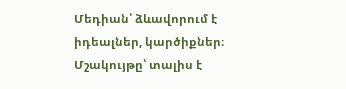Մեդիան՝ ձևավորում է իդեալներ, կարծիքներ։ Մշակույթը՝ տալիս է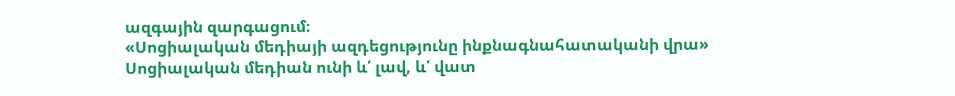ազգային զարգացում։
«Սոցիալական մեդիայի ազդեցությունը ինքնագնահատականի վրա» Սոցիալական մեդիան ունի և՛ լավ, և՛ վատ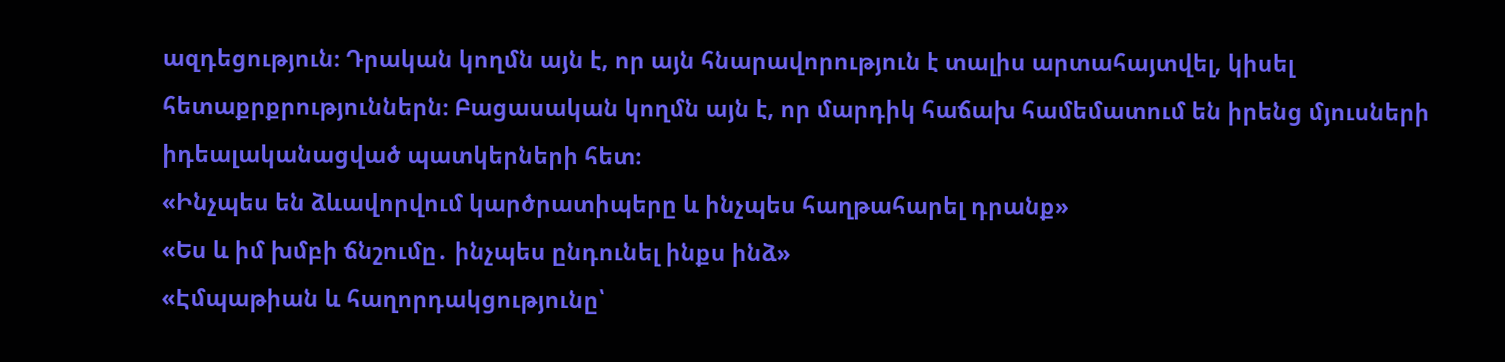ազդեցություն։ Դրական կողմն այն է, որ այն հնարավորություն է տալիս արտահայտվել, կիսել հետաքրքրություններն։ Բացասական կողմն այն է, որ մարդիկ հաճախ համեմատում են իրենց մյուսների իդեալականացված պատկերների հետ։
«Ինչպես են ձևավորվում կարծրատիպերը և ինչպես հաղթահարել դրանք»
«Ես և իմ խմբի ճնշումը․ ինչպես ընդունել ինքս ինձ»
«Էմպաթիան և հաղորդակցությունը՝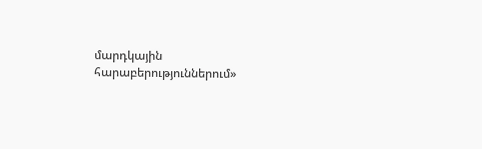մարդկային հարաբերություններում»